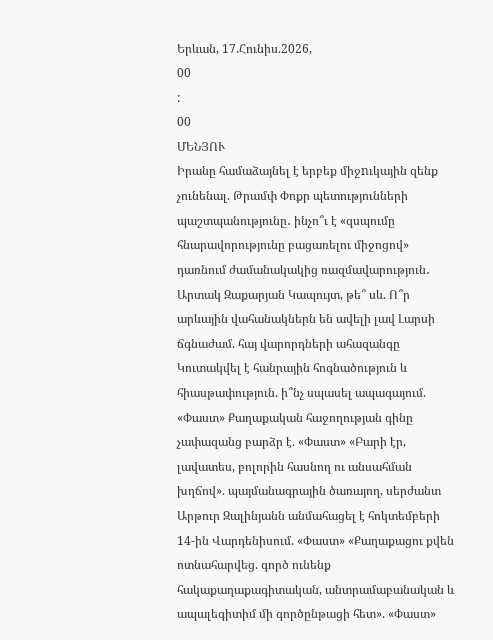Երևան, 17.Հունիս.2026,
00
:
00
ՄԵՆՅՈՒ
Իրանը համաձայնել է երբեք միջnւկային զենք չունենալ. Թրամփ Փոքր պետությունների պաշտպանությունը․ ինչո՞ւ է «զսպումը հնարավորությունը բացառելու միջոցով» դառնում ժամանակակից ռազմավարություն․ Արտակ Զաքարյան Կապույտ, թե՞ սև. Ո՞ր արևային վահանակներն են ավելի լավ Լարսի ճգնաժամ. հայ վարորդների ահազանգը Կուտակվել է հանրային հոգնածություն և հիասթափություն. ի՞նչ սպասել ապագայում. «Փաստ» Քաղաքական հաջողության գինը չափազանց բարձր է. «Փաստ» «Բարի էր, լավատես, բոլորին հասնող ու անսահման խղճով». պայմանագրային ծառայող, սերժանտ Արթուր Զալինյանն անմահացել է հոկտեմբերի 14-ին Վարդենիսում. «Փաստ» «Քաղաքացու քվեն ոտնահարվեց. գործ ունենք հակաքաղաքագիտական, անտրամաբանական և ապալեգիտիմ մի գործընթացի հետ». «Փաստ»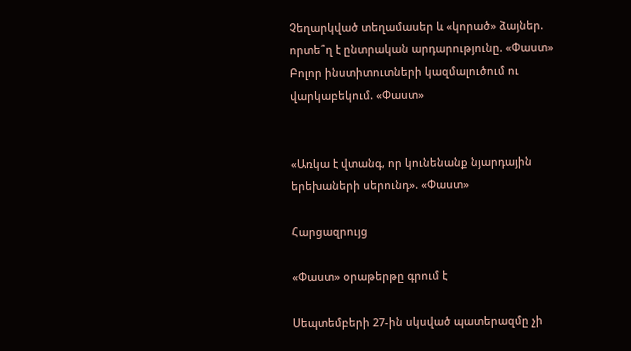Չեղարկված տեղամասեր և «կորած» ձայներ. որտե՞ղ է ընտրական արդարությունը. «Փաստ» Բոլոր ինստիտուտների կազմալուծում ու վարկաբեկում. «Փաստ»


«Առկա է վտանգ, որ կունենանք նյարդային երեխաների սերունդ». «Փաստ»

Հարցազրույց

«Փաստ» օրաթերթը գրում է

Սեպտեմբերի 27-ին սկսված պատերազմը չի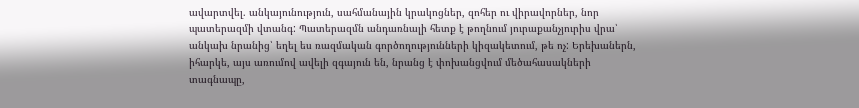ավարտվել. անկայունություն, սահմանային կրակոցներ, զոհեր ու վիրավորներ, նոր պատերազմի վտանգ: Պատերազմն անդառնալի հետք է թողնում յուրաքանչյուրիս վրա՝ անկախ նրանից՝ եղել ես ռազմական գործողությունների կիզակետում, թե ոչ: Երեխաներն, իհարկե, այս առումով ավելի զգայուն են, նրանց է փոխանցվում մեծահասակների տագնապը,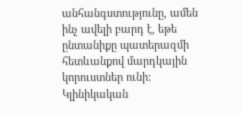անհանգստությունը, ամեն ինչ ավելի բարդ է, եթե ընտանիքը պատերազմի հետևանքով մարդկային կորուստներ ունի: Կլինիկական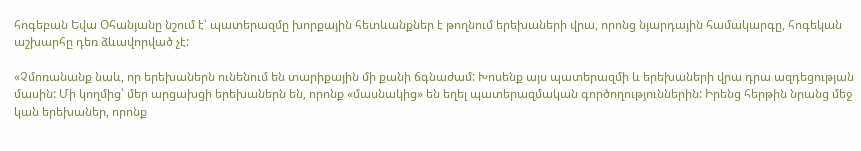հոգեբան Եվա Օհանյանը նշում է՝ պատերազմը խորքային հետևանքներ է թողնում երեխաների վրա, որոնց նյարդային համակարգը, հոգեկան աշխարհը դեռ ձևավորված չէ:

«Չմոռանանք նաև, որ երեխաներն ունենում են տարիքային մի քանի ճգնաժամ: Խոսենք այս պատերազմի և երեխաների վրա դրա ազդեցության մասին: Մի կողմից՝ մեր արցախցի երեխաներն են, որոնք «մասնակից» են եղել պատերազմական գործողություններին: Իրենց հերթին նրանց մեջ կան երեխաներ, որոնք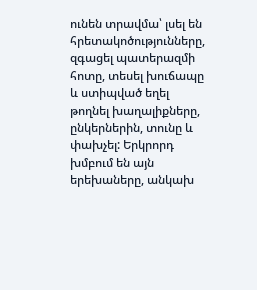ունեն տրավմա՝ լսել են հրետակոծությունները, զգացել պատերազմի հոտը, տեսել խուճապը և ստիպված եղել թողնել խաղալիքները, ընկերներին, տունը և փախչել: Երկրորդ խմբում են այն երեխաները, անկախ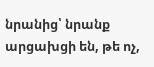նրանից՝ նրանք արցախցի են, թե ոչ,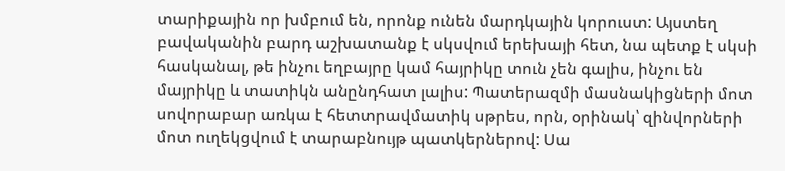տարիքային որ խմբում են, որոնք ունեն մարդկային կորուստ: Այստեղ բավականին բարդ աշխատանք է սկսվում երեխայի հետ, նա պետք է սկսի հասկանալ, թե ինչու եղբայրը կամ հայրիկը տուն չեն գալիս, ինչու են մայրիկը և տատիկն անընդհատ լալիս: Պատերազմի մասնակիցների մոտ սովորաբար առկա է հետտրավմատիկ սթրես, որն, օրինակ՝ զինվորների մոտ ուղեկցվում է տարաբնույթ պատկերներով: Սա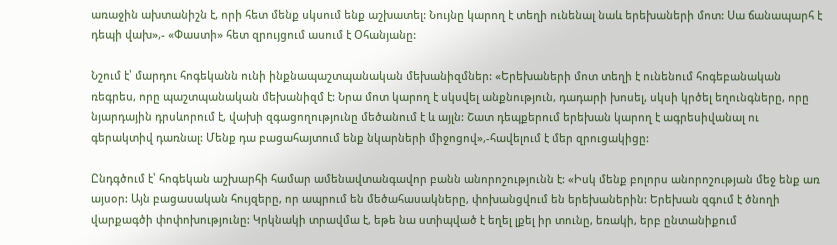առաջին ախտանիշն է, որի հետ մենք սկսում ենք աշխատել: Նույնը կարող է տեղի ունենալ նաև երեխաների մոտ: Սա ճանապարհ է դեպի վախ»,- «Փաստի» հետ զրույցում ասում է Օհանյանը:

Նշում է՝ մարդու հոգեկանն ունի ինքնապաշտպանական մեխանիզմներ: «Երեխաների մոտ տեղի է ունենում հոգեբանական ռեգրես, որը պաշտպանական մեխանիզմ է: Նրա մոտ կարող է սկսվել անքնություն, դադարի խոսել, սկսի կրծել եղունգները, որը նյարդային դրսևորում է, վախի զգացողությունը մեծանում է և այլն: Շատ դեպքերում երեխան կարող է ագրեսիվանալ ու գերակտիվ դառնալ: Մենք դա բացահայտում ենք նկարների միջոցով»,-հավելում է մեր զրուցակիցը:

Ընդգծում է՝ հոգեկան աշխարհի համար ամենավտանգավոր բանն անորոշությունն է: «Իսկ մենք բոլորս անորոշության մեջ ենք առ այսօր: Այն բացասական հույզերը, որ ապրում են մեծահասակները, փոխանցվում են երեխաներին: Երեխան զգում է ծնողի վարքագծի փոփոխությունը: Կրկնակի տրավմա է, եթե նա ստիպված է եղել լքել իր տունը, եռակի, երբ ընտանիքում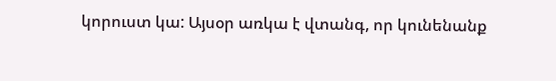կորուստ կա: Այսօր առկա է վտանգ, որ կունենանք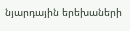նյարդային երեխաների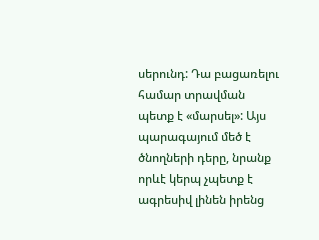սերունդ: Դա բացառելու համար տրավման պետք է «մարսել»: Այս պարագայում մեծ է ծնողների դերը, նրանք որևէ կերպ չպետք է ագրեսիվ լինեն իրենց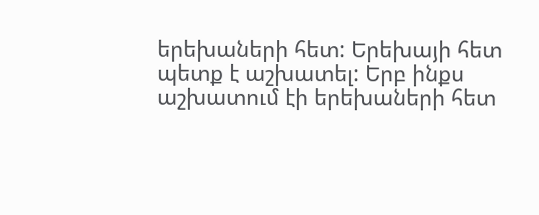երեխաների հետ: Երեխայի հետ պետք է աշխատել: Երբ ինքս աշխատում էի երեխաների հետ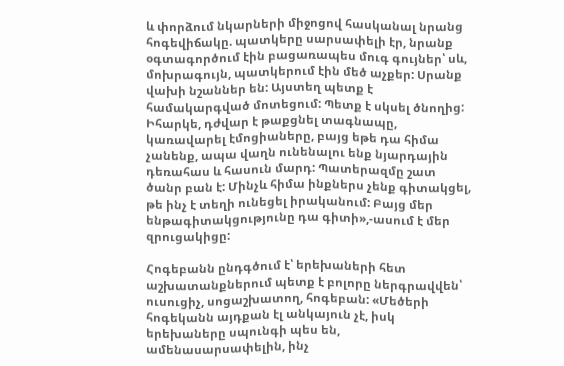և փորձում նկարների միջոցով հասկանալ նրանց հոգեվիճակը. պատկերը սարսափելի էր, նրանք օգտագործում էին բացառապես մուգ գույներ՝ սև, մոխրագույն, պատկերում էին մեծ աչքեր: Սրանք վախի նշաններ են: Այստեղ պետք է համակարգված մոտեցում: Պետք է սկսել ծնողից: Իհարկե, դժվար է թաքցնել տագնապը, կառավարել էմոցիաները, բայց եթե դա հիմա չանենք, ապա վաղն ունենալու ենք նյարդային դեռահաս և հասուն մարդ: Պատերազմը շատ ծանր բան է: Մինչև հիմա ինքներս չենք գիտակցել, թե ինչ է տեղի ունեցել իրականում: Բայց մեր ենթագիտակցությունը դա գիտի»,-ասում է մեր զրուցակիցը:

Հոգեբանն ընդգծում է՝ երեխաների հետ աշխատանքներում պետք է բոլորը ներգրավվեն՝ ուսուցիչ, սոցաշխատող, հոգեբան: «Մեծերի հոգեկանն այդքան էլ անկայուն չէ, իսկ երեխաները սպունգի պես են, ամենասարսափելին, ինչ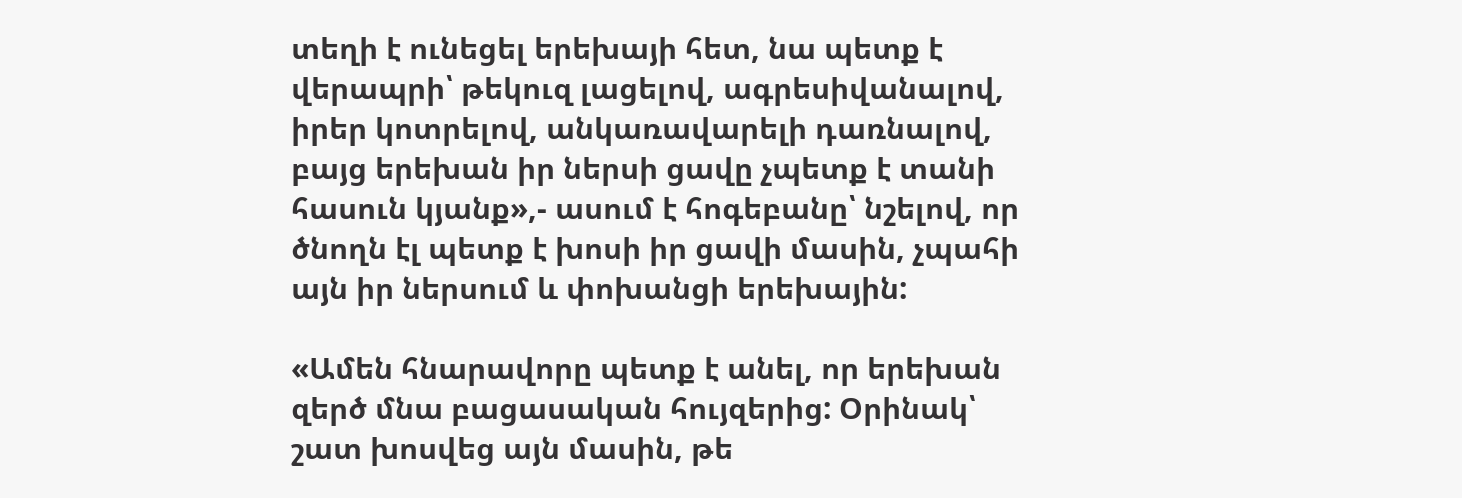տեղի է ունեցել երեխայի հետ, նա պետք է վերապրի՝ թեկուզ լացելով, ագրեսիվանալով, իրեր կոտրելով, անկառավարելի դառնալով, բայց երեխան իր ներսի ցավը չպետք է տանի հասուն կյանք»,- ասում է հոգեբանը՝ նշելով, որ ծնողն էլ պետք է խոսի իր ցավի մասին, չպահի այն իր ներսում և փոխանցի երեխային:

«Ամեն հնարավորը պետք է անել, որ երեխան զերծ մնա բացասական հույզերից: Օրինակ՝ շատ խոսվեց այն մասին, թե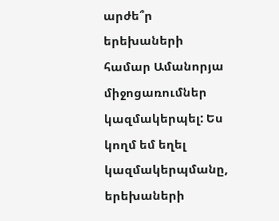արժե՞ր երեխաների համար Ամանորյա միջոցառումներ կազմակերպել: Ես կողմ եմ եղել կազմակերպմանը, երեխաների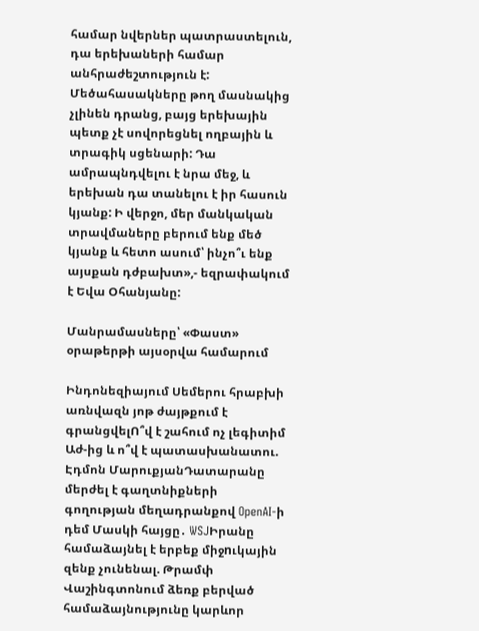համար նվերներ պատրաստելուն, դա երեխաների համար անհրաժեշտություն է: Մեծահասակները թող մասնակից չլինեն դրանց, բայց երեխային պետք չէ սովորեցնել ողբային և տրագիկ սցենարի: Դա ամրապնդվելու է նրա մեջ, և երեխան դա տանելու է իր հասուն կյանք: Ի վերջո, մեր մանկական տրավմաները բերում ենք մեծ կյանք և հետո ասում՝ ինչո՞ւ ենք այսքան դժբախտ»,- եզրափակում է Եվա Օհանյանը:

Մանրամասները՝ «Փաստ» օրաթերթի այսօրվա համարում

Ինդոնեզիայում Սեմերու հրաբխի առնվազն յոթ ժայթքում է գրանցվելՈ՞վ է շահում ոչ լեգիտիմ Աժ-ից և ո՞վ է պատասխանատու. Էդմոն ՄարուքյանԴատարանը մերժել է գաղտնիքների գողության մեղադրանքով OpenAI-ի դեմ Մասկի հայցը․ WSJԻրանը համաձայնել է երբեք միջnւկային զենք չունենալ. Թրամփ Վաշինգտոնում ձեռք բերված համաձայնությունը կարևոր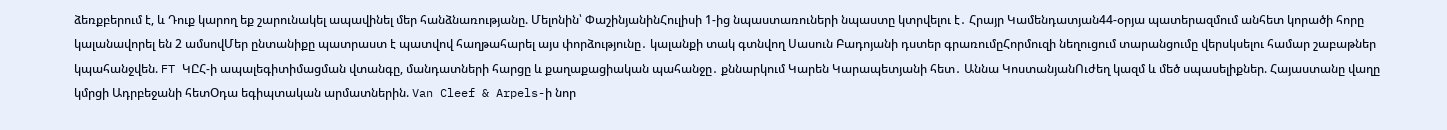ձեռքբերում է, և Դուք կարող եք շարունակել ապավինել մեր հանձնառությանը. Մելոնին՝ ՓաշինյանինՀուլիսի 1-ից նպաստառուների նպաստը կտրվելու է․ Հրայր Կամենդատյան44-օրյա պատերազմում անհետ կորածի հորը կալանավորել են 2 ամսովՄեր ընտանիքը պատրաստ է պատվով հաղթահարել այս փորձությունը․ կալանքի տակ գտնվող Սասուն Բադոյանի դստեր գրառումըՀորմուզի նեղուցում տարանցումը վերսկսելու համար շաբաթներ կպահանջվեն. FT ԿԸՀ-ի ապալեգիտիմացման վտանգը, մանդատների հարցը և քաղաքացիական պահանջը․ քննարկում Կարեն Կարապետյանի հետ․ Աննա ԿոստանյանՈւժեղ կազմ և մեծ սպասելիքներ. Հայաստանը վաղը կմրցի Ադրբեջանի հետՕդա եգիպտական արմատներին. Van Cleef & Arpels-ի նոր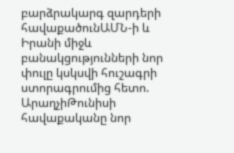բարձրակարգ զարդերի հավաքածունԱՄՆ-ի և Իրանի միջև բանակցությունների նոր փուլը կսկսվի հուշագրի ստորագրումից հետո. ԱրաղչիԹունիսի հավաքականը նոր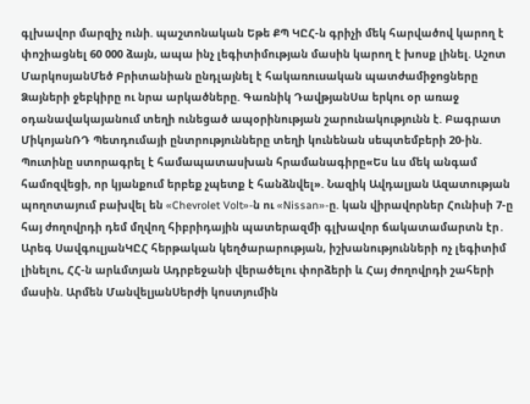գլխավոր մարզիչ ունի. պաշտոնական Եթե ՔՊ ԿԸՀ-ն գրիչի մեկ հարվածով կարող է փոշիացնել 60 000 ձայն, ապա ինչ լեգիտիմության մասին կարող է խոսք լինել. Աշոտ ՄարկոսյանՄեծ Բրիտանիան ընդլայնել է հակառուuական պատժամիջnցները Ձայների ջեբկիրը ու նրա արկածները. Գառնիկ ԴավթյանՍա երկու օր առաջ օդանավակայանում տեղի ունեցած ապօրինության շարունակությունն է. Բագրատ ՄիկոյանՌԴ Պետդումայի ընտրությունները տեղի կունենան սեպտեմբերի 20-ին. Պուտինը ստորագրել է համապատասխան հրամանագիրը«Ես ևս մեկ անգամ համոզվեցի, որ կյանքում երբեք չպետք է հանձնվել». Նազիկ Ավդալյան Ազատության պողոտայում բախվել են «Chevrolet Volt»-ն ու «Nissan»-ը. կան վիրավnրներ Հունիսի 7-ը հայ ժողովրդի դեմ մղվող հիբրիդային պատերազմի գլխավոր ճակատամարտն էր․ Արեգ ՍավգուլյանԿԸՀ հերթական կեղծարարության, իշխանությունների ոչ լեգիտիմ լինելու, ՀՀ-ն արևմտյան Ադրբեջանի վերածելու փորձերի և Հայ ժողովրդի շահերի մասին. Արմեն ՄանվելյանՍերժի կոստյումին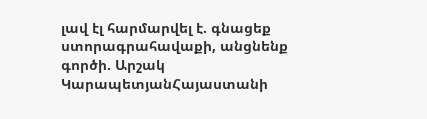լավ էլ հարմարվել է. գնացեք ստորագրահավաքի, անցնենք գործի. Արշակ ԿարապետյանՀայաստանի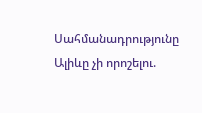Սահմանադրությունը Ալիևը չի որոշելու.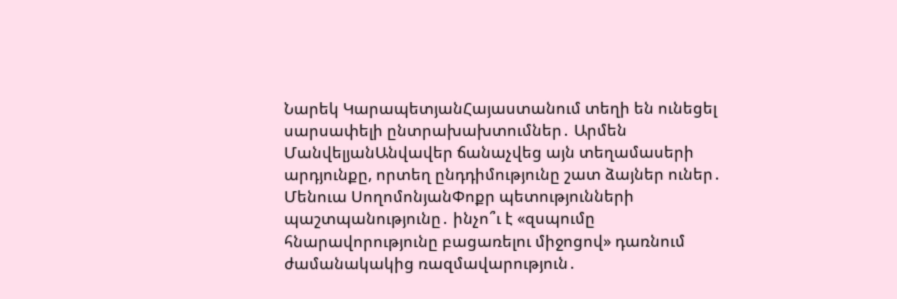Նարեկ ԿարապետյանՀայաստանում տեղի են ունեցել սարսափելի ընտրախախտումներ․ Արմեն ՄանվելյանԱնվավեր ճանաչվեց այն տեղամասերի արդյունքը, որտեղ ընդդիմությունը շատ ձայներ ուներ․ Մենուա ՍողոմոնյանՓոքր պետությունների պաշտպանությունը․ ինչո՞ւ է «զսպումը հնարավորությունը բացառելու միջոցով» դառնում ժամանակակից ռազմավարություն․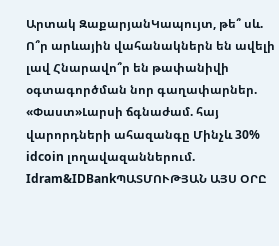Արտակ ԶաքարյանԿապույտ, թե՞ սև. Ո՞ր արևային վահանակներն են ավելի լավ Հնարավո՞ր են թափանիվի օգտագործման նոր գաղափարներ. «Փաստ»Լարսի ճգնաժամ. հայ վարորդների ահազանգը Մինչև 30% idcoin լողավազաններում. Idram&IDBankՊԱՏՄՈՒԹՅԱՆ ԱՅՍ ՕՐԸ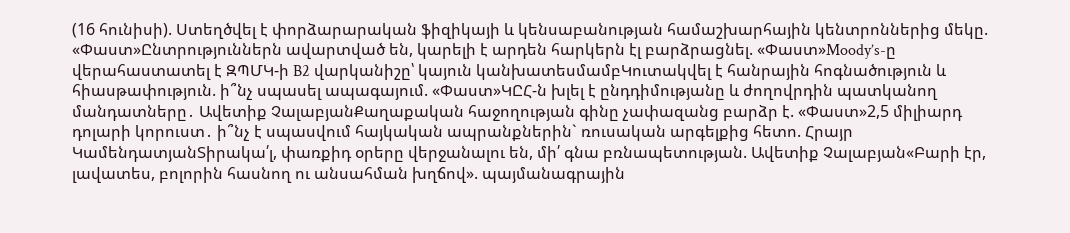(16 հունիսի). Ստեղծվել է փորձարարական ֆիզիկայի և կենսաբանության համաշխարհային կենտրոններից մեկը. «Փաստ»Ընտրություններն ավարտված են, կարելի է արդեն հարկերն էլ բարձրացնել. «Փաստ»Moody’s-ը վերահաստատել է ԶՊՄԿ-ի B2 վարկանիշը՝ կայուն կանխատեսմամբԿուտակվել է հանրային հոգնածություն և հիասթափություն. ի՞նչ սպասել ապագայում. «Փաստ»ԿԸՀ-ն խլել է ընդդիմությանը և ժողովրդին պատկանող մանդատները․ Ավետիք ՉալաբյանՔաղաքական հաջողության գինը չափազանց բարձր է. «Փաստ»2,5 միլիարդ դոլարի կորուստ․ ի՞նչ է սպասվում հայկական ապրանքներին` ռուսական արգելքից հետո. Հրայր ԿամենդատյանՏիրակա՛լ, փառքիդ օրերը վերջանալու են, մի՛ գնա բռնապետության. Ավետիք Չալաբյան«Բարի էր, լավատես, բոլորին հասնող ու անսահման խղճով». պայմանագրային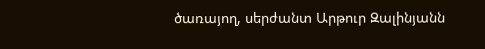ծառայող, սերժանտ Արթուր Զալինյանն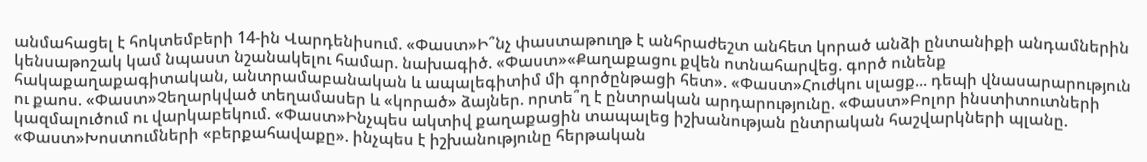անմահացել է հոկտեմբերի 14-ին Վարդենիսում. «Փաստ»Ի՞նչ փաստաթուղթ է անհրաժեշտ անհետ կորած անձի ընտանիքի անդամներին կենսաթոշակ կամ նպաստ նշանակելու համար. նախագիծ. «Փաստ»«Քաղաքացու քվեն ոտնահարվեց. գործ ունենք հակաքաղաքագիտական, անտրամաբանական և ապալեգիտիմ մի գործընթացի հետ». «Փաստ»Հուժկու սլացք... դեպի վնասարարություն ու քաոս. «Փաստ»Չեղարկված տեղամասեր և «կորած» ձայներ. որտե՞ղ է ընտրական արդարությունը. «Փաստ»Բոլոր ինստիտուտների կազմալուծում ու վարկաբեկում. «Փաստ»Ինչպես ակտիվ քաղաքացին տապալեց իշխանության ընտրական հաշվարկների պլանը. «Փաստ»Խոստումների «բերքահավաքը». ինչպես է իշխանությունը հերթական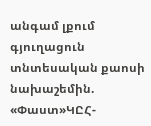անգամ լքում գյուղացուն տնտեսական քաոսի նախաշեմին. «Փաստ»ԿԸՀ-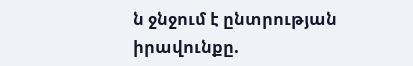ն ջնջում է ընտրության իրավունքը.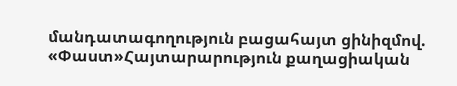մանդատագողություն բացահայտ ցինիզմով. «Փաստ»Հայտարարություն քաղացիական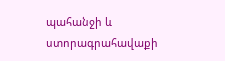պահանջի և ստորագրահավաքի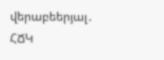վերաբեերյալ․ ՀՃԿ